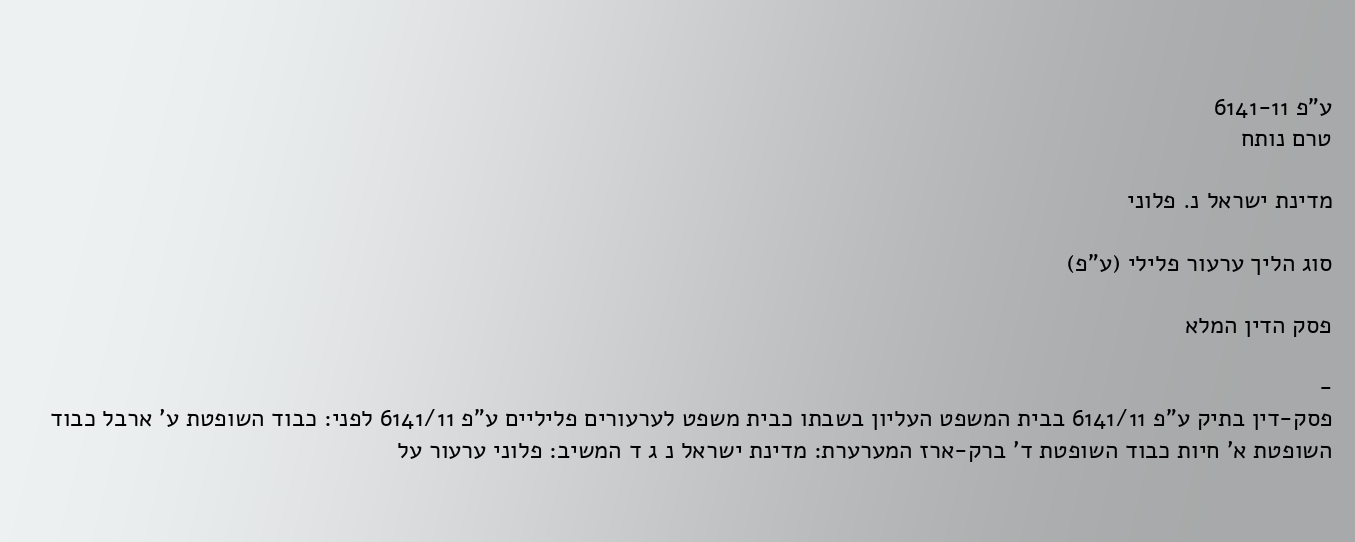ע"פ 6141-11
טרם נותח

מדינת ישראל נ. פלוני

סוג הליך ערעור פלילי (ע"פ)

פסק הדין המלא

-
פסק-דין בתיק ע"פ 6141/11 בבית המשפט העליון בשבתו כבית משפט לערעורים פליליים ע"פ 6141/11 לפני: כבוד השופטת ע' ארבל כבוד השופטת א' חיות כבוד השופטת ד' ברק-ארז המערערת: מדינת ישראל נ ג ד המשיב: פלוני ערעור על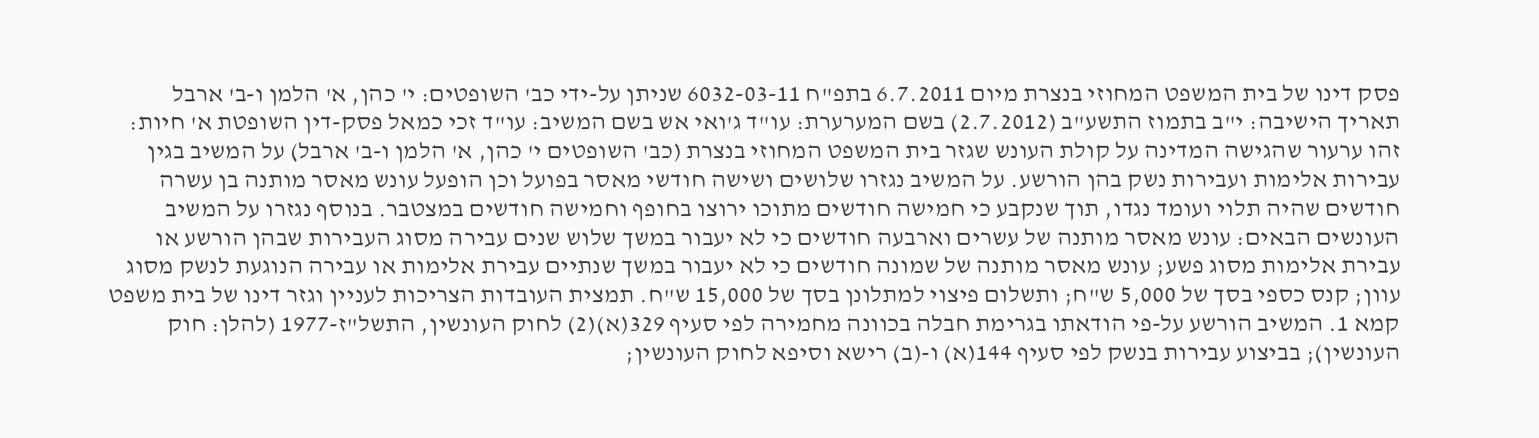פסק דינו של בית המשפט המחוזי בנצרת מיום 6.7.2011 בתפ"ח 6032-03-11 שניתן על-ידי כב' השופטים: י' כהן, א' הלמן ו-ב' ארבל תאריך הישיבה: י"ב בתמוז התשע"ב (2.7.2012) בשם המערערת: עו"ד ג'ואי אש בשם המשיב: עו"ד זכי כמאל פסק-דין השופטת א' חיות: זהו ערעור שהגישה המדינה על קולת העונש שגזר בית המשפט המחוזי בנצרת (כב' השופטים י' כהן, א' הלמן ו-ב' ארבל) על המשיב בגין עבירות אלימות ועבירות נשק בהן הורשע. על המשיב נגזרו שלושים ושישה חודשי מאסר בפועל וכן הופעל עונש מאסר מותנה בן עשרה חודשים שהיה תלוי ועומד נגדו, תוך שנקבע כי חמישה חודשים מתוכו ירוצו בחופף וחמישה חודשים במצטבר. בנוסף נגזרו על המשיב העונשים הבאים: עונש מאסר מותנה של עשרים וארבעה חודשים כי לא יעבור במשך שלוש שנים עבירה מסוג העבירות שבהן הורשע או עבירת אלימות מסוג פשע; עונש מאסר מותנה של שמונה חודשים כי לא יעבור במשך שנתיים עבירת אלימות או עבירה הנוגעת לנשק מסוג עוון; קנס כספי בסך של 5,000 ש"ח; ותשלום פיצוי למתלונן בסך של 15,000 ש"ח. תמצית העובדות הצריכות לעניין וגזר דינו של בית משפט קמא 1. המשיב הורשע על-פי הודאתו בגרימת חבלה בכוונה מחמירה לפי סעיף 329(א)(2) לחוק העונשין, התשל"ז-1977 (להלן: חוק העונשין); בביצוע עבירות בנשק לפי סעיף 144(א) ו-(ב) רישא וסיפא לחוק העונשין;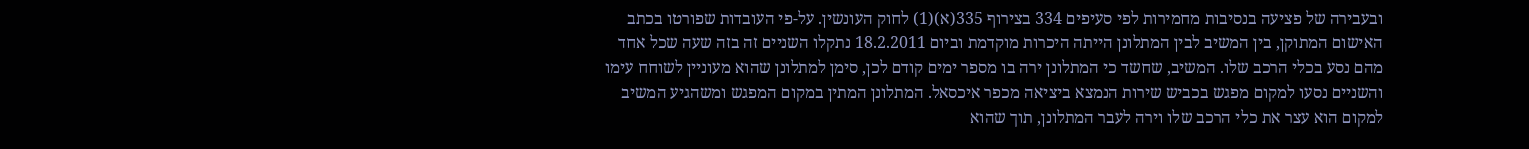ובעבירה של פציעה בנסיבות מחמירות לפי סעיפים 334 בצירוף 335(א)(1) לחוק העונשין. על-פי העובדות שפורטו בכתב האישום המתוקן, בין המשיב לבין המתלונן הייתה היכרות מוקדמת וביום 18.2.2011 נתקלו השניים זה בזה שעה שכל אחד מהם נסע בכלי הרכב שלו. המשיב, שחשד כי המתלונן ירה בו מספר ימים קודם לכן, סימן למתלונן שהוא מעוניין לשוחח עימו והשניים נסעו למקום מפגש בכביש שירות הנמצא ביציאה מכפר איכסאל. המתלונן המתין במקום המפגש ומשהגיע המשיב למקום הוא עצר את כלי הרכב שלו וירה לעבר המתלונן, תוך שהוא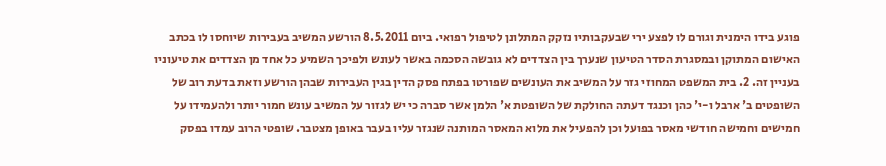פוגע בידו הימנית וגורם לו לפצע ירי שבעקבותיו נזקק המתלונן לטיפול רפואי. ביום 8.5.2011 הורשע המשיב בעבירות שיוחסו לו בכתב האישום המתוקן ובמסגרת הסדר הטיעון שנערך בין הצדדים לא גובשה הסכמה באשר לעונש ולפיכך השמיע כל אחד מן הצדדים את טיעוניו בעניין זה. 2. בית המשפט המחוזי גזר על המשיב את העונשים שפורטו בפתח פסק הדין בגין העבירות שבהן הורשע וזאת בדעת רוב של השופטים ב' ארבל ו-י' כהן וכנגד דעתה החולקת של השופטת א' הלמן אשר סברה כי יש לגזור על המשיב עונש חמור יותר ולהעמידו על חמישים וחמישה חודשי מאסר בפועל וכן להפעיל את מלוא המאסר המותנה שנגזר עליו בעבר באופן מצטבר. שופטי הרוב עמדו בפסק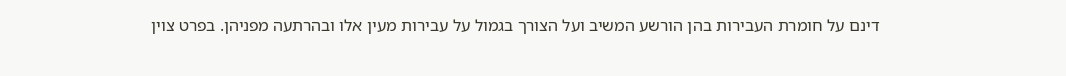דינם על חומרת העבירות בהן הורשע המשיב ועל הצורך בגמול על עבירות מעין אלו ובהרתעה מפניהן. בפרט צוין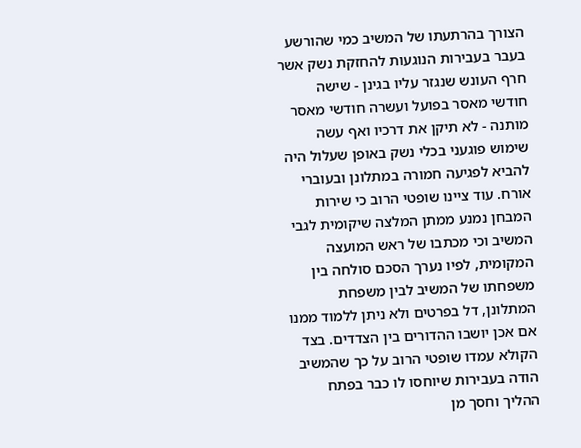הצורך בהרתעתו של המשיב כמי שהורשע בעבר בעבירות הנוגעות להחזקת נשק אשר חרף העונש שנגזר עליו בגינן - שישה חודשי מאסר בפועל ועשרה חודשי מאסר מותנה - לא תיקן את דרכיו ואף עשה שימוש פוגעני בכלי נשק באופן שעלול היה להביא לפגיעה חמורה במתלונן ובעוברי אורח. עוד ציינו שופטי הרוב כי שירות המבחן נמנע ממתן המלצה שיקומית לגבי המשיב וכי מכתבו של ראש המועצה המקומית, לפיו נערך הסכם סולחה בין משפחתו של המשיב לבין משפחת המתלונן, דל בפרטים ולא ניתן ללמוד ממנו אם אכן יושבו ההדורים בין הצדדים. בצד הקולא עמדו שופטי הרוב על כך שהמשיב הודה בעבירות שיוחסו לו כבר בפתח ההליך וחסך מן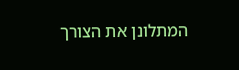המתלונן את הצורך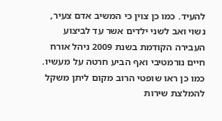להעיד. כמו כן צוין כי המשיב אדם צעיר, נשוי ואב לשני ילדים אשר עד לביצוע העבירה הקודמת בשנת 2009 ניהל אורח חיים נורמטיבי ואף הביע חרטה על מעשיו. כמו כן ראו שופטי הרוב מקום ליתן משקל להמלצת שירות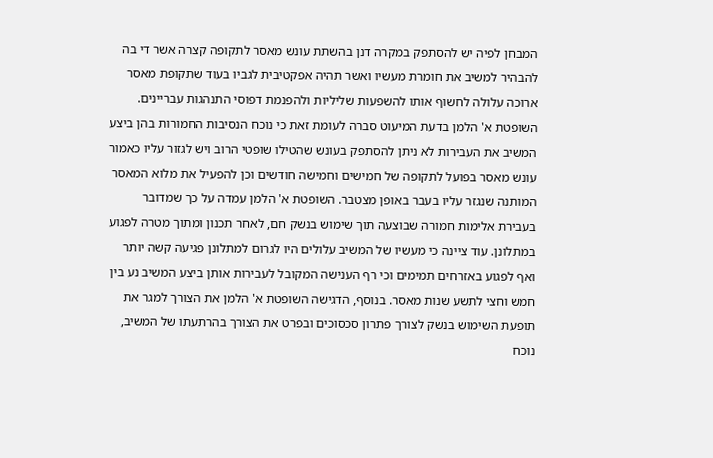המבחן לפיה יש להסתפק במקרה דנן בהשתת עונש מאסר לתקופה קצרה אשר די בה להבהיר למשיב את חומרת מעשיו ואשר תהיה אפקטיבית לגביו בעוד שתקופת מאסר ארוכה עלולה לחשוף אותו להשפעות שליליות ולהפנמת דפוסי התנהגות עבריינים. השופטת א' הלמן בדעת המיעוט סברה לעומת זאת כי נוכח הנסיבות החמורות בהן ביצע המשיב את העבירות לא ניתן להסתפק בעונש שהטילו שופטי הרוב ויש לגזור עליו כאמור עונש מאסר בפועל לתקופה של חמישים וחמישה חודשים וכן להפעיל את מלוא המאסר המותנה שנגזר עליו בעבר באופן מצטבר. השופטת א' הלמן עמדה על כך שמדובר בעבירת אלימות חמורה שבוצעה תוך שימוש בנשק חם, לאחר תכנון ומתוך מטרה לפגוע במתלונן. עוד ציינה כי מעשיו של המשיב עלולים היו לגרום למתלונן פגיעה קשה יותר ואף לפגוע באזרחים תמימים וכי רף הענישה המקובל לעבירות אותן ביצע המשיב נע בין חמש וחצי לתשע שנות מאסר. בנוסף, הדגישה השופטת א' הלמן את הצורך למגר את תופעת השימוש בנשק לצורך פתרון סכסוכים ובפרט את הצורך בהרתעתו של המשיב, נוכח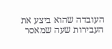העובדה שהוא ביצע את העבירות שעה שמאסר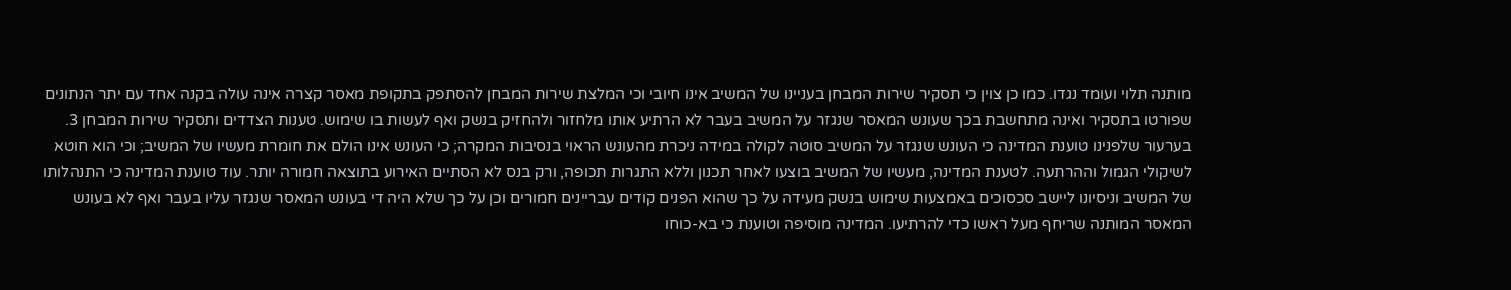מותנה תלוי ועומד נגדו. כמו כן צוין כי תסקיר שירות המבחן בעניינו של המשיב אינו חיובי וכי המלצת שירות המבחן להסתפק בתקופת מאסר קצרה אינה עולה בקנה אחד עם יתר הנתונים שפורטו בתסקיר ואינה מתחשבת בכך שעונש המאסר שנגזר על המשיב בעבר לא הרתיע אותו מלחזור ולהחזיק בנשק ואף לעשות בו שימוש. טענות הצדדים ותסקיר שירות המבחן 3. בערעור שלפנינו טוענת המדינה כי העונש שנגזר על המשיב סוטה לקולה במידה ניכרת מהעונש הראוי בנסיבות המקרה; כי העונש אינו הולם את חומרת מעשיו של המשיב; וכי הוא חוטא לשיקולי הגמול וההרתעה. לטענת המדינה, מעשיו של המשיב בוצעו לאחר תכנון וללא התגרות תכופה, ורק בנס לא הסתיים האירוע בתוצאה חמורה יותר. עוד טוענת המדינה כי התנהלותו של המשיב וניסיונו ליישב סכסוכים באמצעות שימוש בנשק מעידה על כך שהוא הפנים קודים עבריינים חמורים וכן על כך שלא היה די בעונש המאסר שנגזר עליו בעבר ואף לא בעונש המאסר המותנה שריחף מעל ראשו כדי להרתיעו. המדינה מוסיפה וטוענת כי בא-כוחו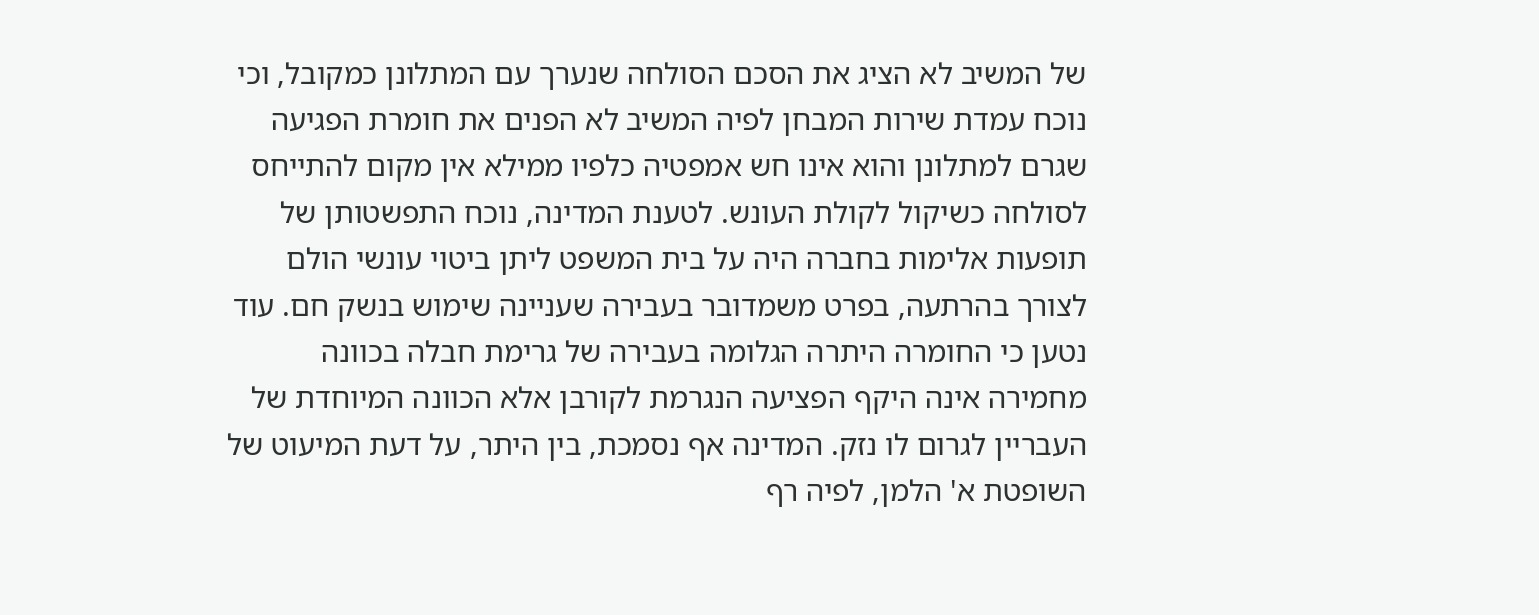של המשיב לא הציג את הסכם הסולחה שנערך עם המתלונן כמקובל, וכי נוכח עמדת שירות המבחן לפיה המשיב לא הפנים את חומרת הפגיעה שגרם למתלונן והוא אינו חש אמפטיה כלפיו ממילא אין מקום להתייחס לסולחה כשיקול לקולת העונש. לטענת המדינה, נוכח התפשטותן של תופעות אלימות בחברה היה על בית המשפט ליתן ביטוי עונשי הולם לצורך בהרתעה, בפרט משמדובר בעבירה שעניינה שימוש בנשק חם. עוד נטען כי החומרה היתרה הגלומה בעבירה של גרימת חבלה בכוונה מחמירה אינה היקף הפציעה הנגרמת לקורבן אלא הכוונה המיוחדת של העבריין לגרום לו נזק. המדינה אף נסמכת, בין היתר, על דעת המיעוט של השופטת א' הלמן, לפיה רף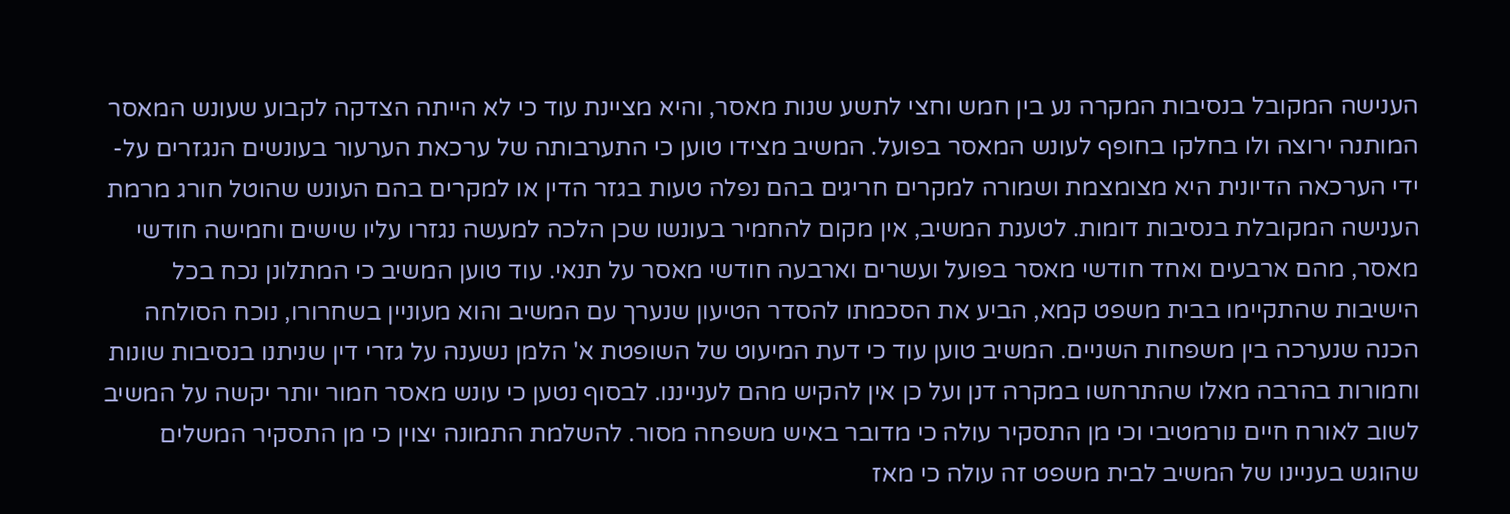הענישה המקובל בנסיבות המקרה נע בין חמש וחצי לתשע שנות מאסר, והיא מציינת עוד כי לא הייתה הצדקה לקבוע שעונש המאסר המותנה ירוצה ולו בחלקו בחופף לעונש המאסר בפועל. המשיב מצידו טוען כי התערבותה של ערכאת הערעור בעונשים הנגזרים על-ידי הערכאה הדיונית היא מצומצמת ושמורה למקרים חריגים בהם נפלה טעות בגזר הדין או למקרים בהם העונש שהוטל חורג מרמת הענישה המקובלת בנסיבות דומות. לטענת המשיב, אין מקום להחמיר בעונשו שכן הלכה למעשה נגזרו עליו שישים וחמישה חודשי מאסר, מהם ארבעים ואחד חודשי מאסר בפועל ועשרים וארבעה חודשי מאסר על תנאי. עוד טוען המשיב כי המתלונן נכח בכל הישיבות שהתקיימו בבית משפט קמא, הביע את הסכמתו להסדר הטיעון שנערך עם המשיב והוא מעוניין בשחרורו, נוכח הסולחה הכנה שנערכה בין משפחות השניים. המשיב טוען עוד כי דעת המיעוט של השופטת א' הלמן נשענה על גזרי דין שניתנו בנסיבות שונות וחמורות בהרבה מאלו שהתרחשו במקרה דנן ועל כן אין להקיש מהם לענייננו. לבסוף נטען כי עונש מאסר חמור יותר יקשה על המשיב לשוב לאורח חיים נורמטיבי וכי מן התסקיר עולה כי מדובר באיש משפחה מסור. להשלמת התמונה יצוין כי מן התסקיר המשלים שהוגש בעניינו של המשיב לבית משפט זה עולה כי מאז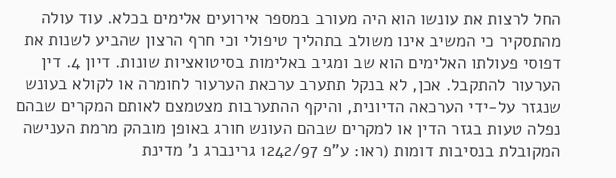החל לרצות את עונשו הוא היה מעורב במספר אירועים אלימים בכלא. עוד עולה מהתסקיר כי המשיב אינו משולב בתהליך טיפולי וכי חרף הרצון שהביע לשנות את דפוסי פעולתו האלימים הוא שב ומגיב באלימות בסיטואציות שונות. דיון 4. דין הערעור להתקבל. אכן, לא בנקל תתערב ערכאת הערעור לחומרה או לקולא בעונש שנגזר על-ידי הערכאה הדיונית, והיקף ההתערבות מצטמצם לאותם המקרים שבהם נפלה טעות בגזר הדין או למקרים שבהם העונש חורג באופן מובהק מרמת הענישה המקובלת בנסיבות דומות (ראו: ע"פ 1242/97 גרינברג נ' מדינת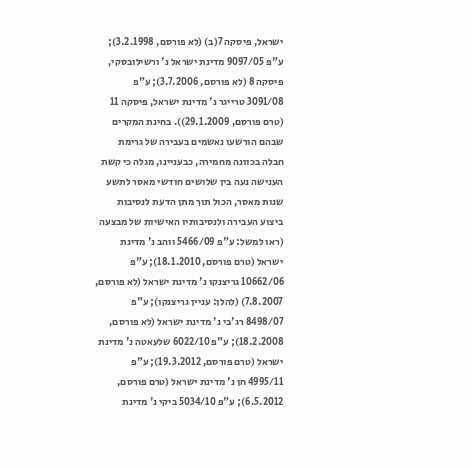ישראל, פיסקה 7(ב) (לא פורסם, 3.2.1998); ע"פ 9097/05 מדינת ישראל נ' ורשילובסקי, פיסקה 8 (לא פורסם, 3.7.2006); ע"פ 3091/08 טרייגר נ' מדינת ישראל, פיסקה 11 (טרם פורסם, 29.1.2009)). בחינת המקרים שבהם הורשעו נאשמים בעבירה של גרימת חבלה בכוונה מחמירה, כבעניינו, מגלה כי קשת הענישה נעה בין שלושים חודשי מאסר לתשע שנות מאסר, הכול תוך מתן הדעת לנסיבות ביצוע העבירה ולנסיבותיו האישיות של מבצעה (ראו למשל: ע"פ 5466/09 ווהב נ' מדינת ישראל (טרם פורסם, 18.1.2010); ע"פ 10662/06 גריצנקו נ' מדינת ישראל (לא פורסם, 7.8.2007) (להלן: עניין גריצנקו); ע"פ 8498/07 רג'בי נ' מדינת ישראל (לא פורסם, 18.2.2008); ע"פ 6022/10 שלעאטה נ' מדינת ישראל (טרם פורסם, 19.3.2012); ע"פ 4995/11 חן נ' מדינת ישראל (טרם פורסם, 6.5.2012); ע"פ 5034/10 ביקי נ' מדינת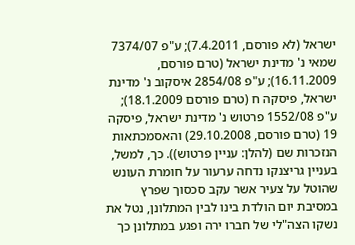ישראל (לא פורסם, 7.4.2011); ע"פ 7374/07 שמאי נ' מדינת ישראל (טרם פורסם, 16.11.2009); ע"פ 2854/08 איסקוב נ' מדינת ישראל, פיסקה ח (טרם פורסם 18.1.2009); ע"פ 1552/08 פרטוש נ' מדינת ישראל, פיסקה 19 (טרם פורסם, 29.10.2008) והאסמכתאות הנזכרות שם (להלן: עניין פרטוש)). כך, למשל, בעניין גריצנקו נדחה ערעור על חומרת העונש שהוטל על צעיר אשר עקב סכסוך שפרץ במסיבת יום הולדת בינו לבין המתלונן, נטל את נשקו הצה"לי של חברו ירה ופגע במתלונן כך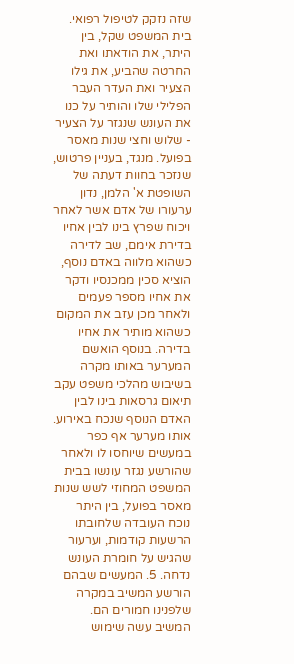שזה נזקק לטיפול רפואי. בית המשפט שקל, בין היתר, את הודאתו ואת החרטה שהביע, את גילו הצעיר ואת העדר העבר הפלילי שלו והותיר על כנו את העונש שנגזר על הצעיר - שלוש וחצי שנות מאסר בפועל. מנגד, בעניין פרטוש, שנזכר בחוות דעתה של השופטת א' הלמן, נדון ערעורו של אדם אשר לאחר ויכוח שפרץ בינו לבין אחיו בדירת אימם, שב לדירה כשהוא מלווה באדם נוסף, הוציא סכין ממכנסיו ודקר את אחיו מספר פעמים ולאחר מכן עזב את המקום כשהוא מותיר את אחיו בדירה. בנוסף הואשם המערער באותו מקרה בשיבוש מהלכי משפט עקב תיאום גרסאות בינו לבין האדם הנוסף שנכח באירוע. אותו מערער אף כפר במעשים שיוחסו לו ולאחר שהורשע נגזר עונשו בבית המשפט המחוזי לשש שנות מאסר בפועל, בין היתר נוכח העובדה שלחובתו הרשעות קודמות, וערעור שהגיש על חומרת העונש נדחה. 5. המעשים שבהם הורשע המשיב במקרה שלפנינו חמורים הם. המשיב עשה שימוש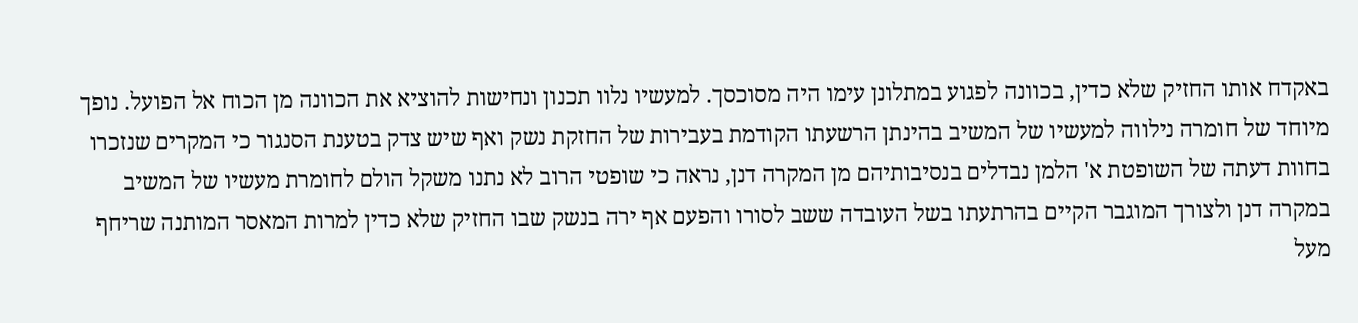באקדח אותו החזיק שלא כדין, בכוונה לפגוע במתלונן עימו היה מסוכסך. למעשיו נלוו תכנון ונחישות להוציא את הכוונה מן הכוח אל הפועל. נופך מיוחד של חומרה נילווה למעשיו של המשיב בהינתן הרשעתו הקודמת בעבירות של החזקת נשק ואף שיש צדק בטענת הסנגור כי המקרים שנזכרו בחוות דעתה של השופטת א' הלמן נבדלים בנסיבותיהם מן המקרה דנן, נראה כי שופטי הרוב לא נתנו משקל הולם לחומרת מעשיו של המשיב במקרה דנן ולצורך המוגבר הקיים בהרתעתו בשל העובדה ששב לסורו והפעם אף ירה בנשק שבו החזיק שלא כדין למרות המאסר המותנה שריחף מעל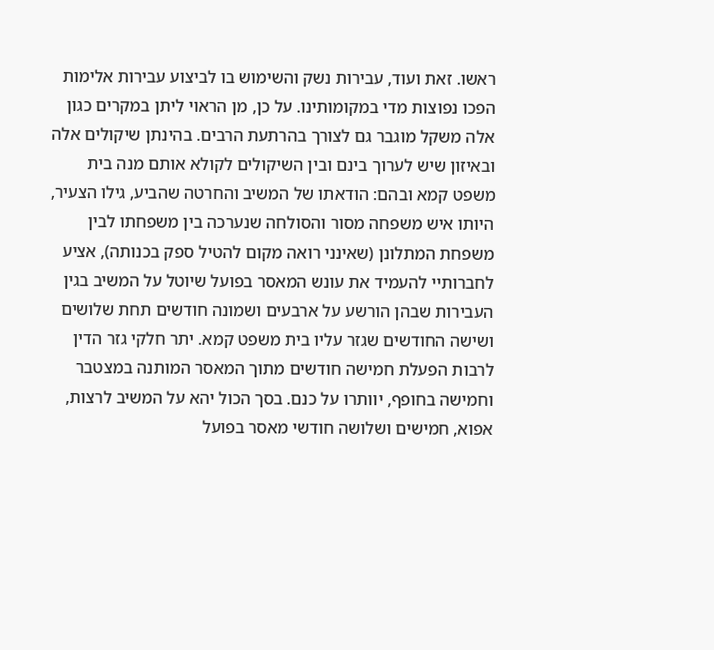ראשו. זאת ועוד, עבירות נשק והשימוש בו לביצוע עבירות אלימות הפכו נפוצות מדי במקומותינו. על כן, מן הראוי ליתן במקרים כגון אלה משקל מוגבר גם לצורך בהרתעת הרבים. בהינתן שיקולים אלה ובאיזון שיש לערוך בינם ובין השיקולים לקולא אותם מנה בית משפט קמא ובהם: הודאתו של המשיב והחרטה שהביע, גילו הצעיר, היותו איש משפחה מסור והסולחה שנערכה בין משפחתו לבין משפחת המתלונן (שאינני רואה מקום להטיל ספק בכנותה), אציע לחברותיי להעמיד את עונש המאסר בפועל שיוטל על המשיב בגין העבירות שבהן הורשע על ארבעים ושמונה חודשים תחת שלושים ושישה החודשים שגזר עליו בית משפט קמא. יתר חלקי גזר הדין לרבות הפעלת חמישה חודשים מתוך המאסר המותנה במצטבר וחמישה בחופף, יוותרו על כנם. בסך הכול יהא על המשיב לרצות, אפוא, חמישים ושלושה חודשי מאסר בפועל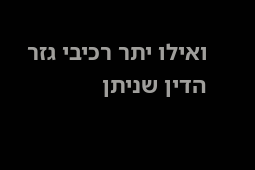ואילו יתר רכיבי גזר הדין שניתן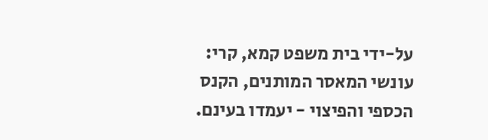על-ידי בית משפט קמא, קרי: עונשי המאסר המותנים, הקנס הכספי והפיצוי - יעמדו בעינם.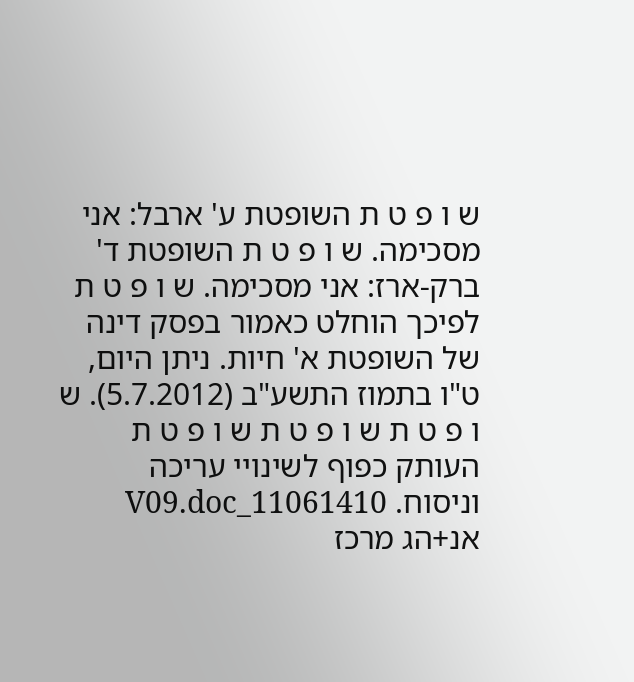ש ו פ ט ת השופטת ע' ארבל: אני מסכימה. ש ו פ ט ת השופטת ד' ברק-ארז: אני מסכימה. ש ו פ ט ת לפיכך הוחלט כאמור בפסק דינה של השופטת א' חיות. ניתן היום, ט"ו בתמוז התשע"ב (5.7.2012). ש ו פ ט ת ש ו פ ט ת ש ו פ ט ת העותק כפוף לשינויי עריכה וניסוח. 11061410_V09.doc אנ+הג מרכז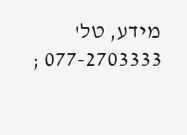מידע, טל' 077-2703333 ;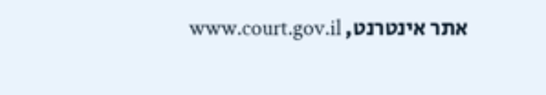אתר אינטרנט, www.court.gov.il